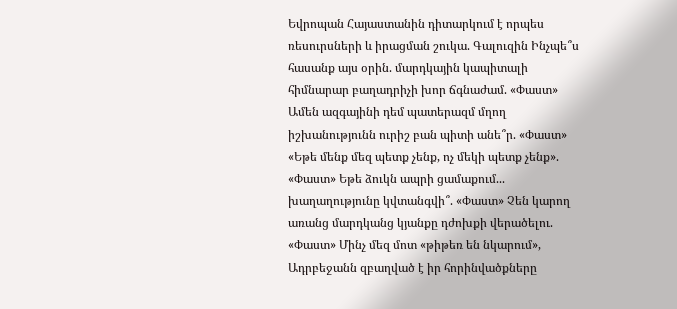Եվրոպան Հայաստանին դիտարկում է որպես ռեսուրսների և իրացման շուկա. Գալուզին Ինչպե՞ս հասանք այս օրին. մարդկային կապիտալի հիմնարար բաղադրիչի խոր ճգնաժամ. «Փաստ» Ամեն ազգայինի դեմ պատերազմ մղող իշխանությունն ուրիշ բան պիտի անե՞ր. «Փաստ» «Եթե մենք մեզ պետք չենք, ոչ մեկի պետք չենք». «Փաստ» Եթե ձուկն ապրի ցամաքում... խաղաղությունը կվտանգվի՞. «Փաստ» Չեն կարող առանց մարդկանց կյանքը դժոխքի վերածելու. «Փաստ» Մինչ մեզ մոտ «թիթեռ են նկարում», Ադրբեջանն զբաղված է իր հորինվածքները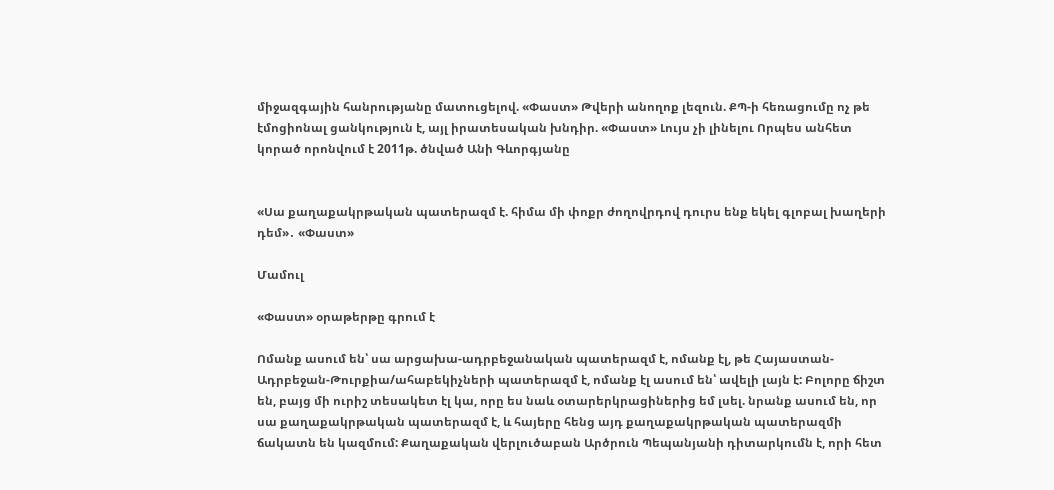միջազգային հանրությանը մատուցելով. «Փաստ» Թվերի անողոք լեզուն. ՔՊ-ի հեռացումը ոչ թե էմոցիոնալ ցանկություն է, այլ իրատեսական խնդիր. «Փաստ» Լույս չի լինելու Որպես անհետ կորած որոնվում է 2011թ. ծնված Անի Գևորգյանը


«Սա քաղաքակրթական պատերազմ է. հիմա մի փոքր ժողովրդով դուրս ենք եկել գլոբալ խաղերի դեմ»․ «Փաստ»

Մամուլ

«Փաստ» օրաթերթը գրում է

Ոմանք ասում են՝ սա արցախա-ադրբեջանական պատերազմ է, ոմանք էլ, թե Հայաստան-Ադրբեջան-Թուրքիա/ահաբեկիչների պատերազմ է, ոմանք էլ ասում են՝ ավելի լայն է: Բոլորը ճիշտ են, բայց մի ուրիշ տեսակետ էլ կա, որը ես նաև օտարերկրացիներից եմ լսել. նրանք ասում են, որ սա քաղաքակրթական պատերազմ է, և հայերը հենց այդ քաղաքակրթական պատերազմի ճակատն են կազմում: Քաղաքական վերլուծաբան Արծրուն Պեպանյանի դիտարկումն է, որի հետ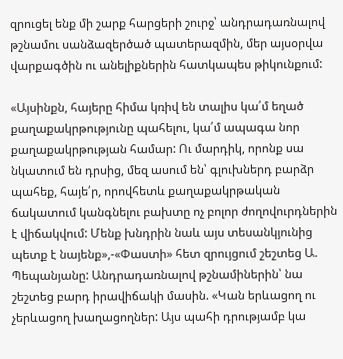զրուցել ենք մի շարք հարցերի շուրջ՝ անդրադառնալով թշնամու սանձազերծած պատերազմին, մեր այսօրվա վարքագծին ու անելիքներին հատկապես թիկունքում:

«Այսինքն, հայերը հիմա կռիվ են տալիս կա՛մ եղած քաղաքակրթությունը պահելու, կա՛մ ապագա նոր քաղաքակրթության համար: Ու մարդիկ, որոնք սա նկատում են դրսից, մեզ ասում են՝ գլուխներդ բարձր պահեք, հայե՛ր, որովհետև քաղաքակրթական ճակատում կանգնելու բախտը ոչ բոլոր ժողովուրդներին է վիճակվում: Մենք խնդրին նաև այս տեսանկյունից պետք է նայենք»,-«Փաստի» հետ զրույցում շեշտեց Ա. Պեպանյանը: Անդրադառնալով թշնամիներին՝ նա շեշտեց բարդ իրավիճակի մասին. «Կան երևացող ու չերևացող խաղացողներ: Այս պահի դրությամբ կա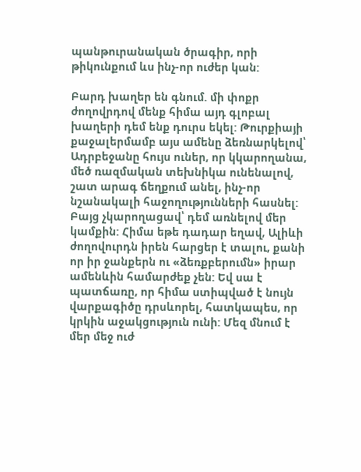պանթուրանական ծրագիր, որի թիկունքում ևս ինչ-որ ուժեր կան:

Բարդ խաղեր են գնում. մի փոքր ժողովրդով մենք հիմա այդ գլոբալ խաղերի դեմ ենք դուրս եկել: Թուրքիայի քաջալերմամբ այս ամենը ձեռնարկելով՝ Ադրբեջանը հույս ուներ, որ կկարողանա, մեծ ռազմական տեխնիկա ունենալով, շատ արագ ճեղքում անել, ինչ-որ նշանակալի հաջողությունների հասնել: Բայց չկարողացավ՝ դեմ առնելով մեր կամքին: Հիմա եթե դադար եղավ, Ալիևի ժողովուրդն իրեն հարցեր է տալու, քանի որ իր ջանքերն ու «ձեռքբերումն» իրար ամենևին համարժեք չեն: Եվ սա է պատճառը, որ հիմա ստիպված է նույն վարքագիծը դրսևորել, հատկապես, որ կրկին աջակցություն ունի: Մեզ մնում է մեր մեջ ուժ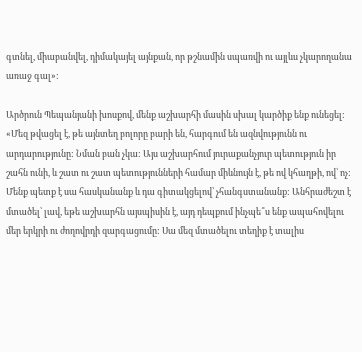գտնել, միաբանվել, դիմակայել այնքան, որ թշնամին սպառվի ու այլևս չկարողանա առաջ գալ»:

Արծրուն Պեպանյանի խոսքով, մենք աշխարհի մասին սխալ կարծիք ենք ունեցել: «Մեզ թվացել է, թե այնտեղ բոլորը բարի են, հարգում են ազնվությունն ու արդարությունը: Նման բան չկա: Այս աշխարհում յուրաքանչյուր պետություն իր շահն ունի, և շատ ու շատ պետությունների համար միևնույն է, թե ով կհաղթի, ով՝ ոչ: Մենք պետք է սա հասկանանք և դա գիտակցելով՝ չհանգստանանք: Անհրաժեշտ է մտածել՝ լավ, եթե աշխարհն այսպիսին է, այդ դեպքում ինչպե՞ս ենք ապահովելու մեր երկրի ու ժողովրդի զարգացումը: Սա մեզ մտածելու տեղիք է տալիս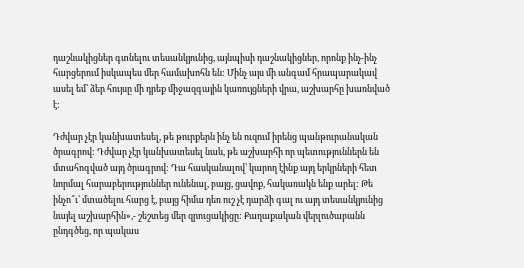դաշնակիցներ գտնելու տեսանկյունից, այնպիսի դաշնակիցներ, որոնք ինչ-ինչ հարցերում իսկապես մեր համախոհն են: Մինչ այս մի անգամ հրապարակավ ասել եմ՝ ձեր հույսը մի դրեք միջազգային կառույցների վրա, աշխարհը խառնված է:

Դժվար չէր կանխատեսել, թե թուրքերն ինչ են ուզում իրենց պանթուրանական ծրագրով: Դժվար չէր կանխատեսել նաև, թե աշխարհի որ պետություններն են մտահոգված այդ ծրագրով: Դա հասկանալով՝ կարող էինք այդ երկրների հետ նորմալ հարաբերություններ ունենալ, բայց, ցավոք, հակառակն ենք արել: Թե ինչո՞ւ՝ մտածելու հարց է, բայց հիմա դեռ ուշ չէ դարձի գալ ու այդ տեսանկյունից նայել աշխարհին»,- շեշտեց մեր զրուցակիցը: Քաղաքական վերլուծաբանն ընդգծեց, որ պակաս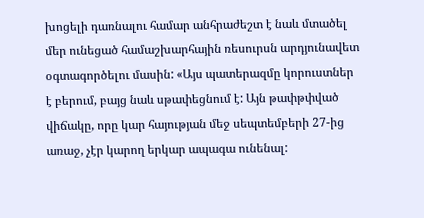խոցելի դառնալու համար անհրաժեշտ է նաև մտածել մեր ունեցած համաշխարհային ռեսուրսն արդյունավետ օգտագործելու մասին: «Այս պատերազմը կորուստներ է բերում, բայց նաև սթափեցնում է: Այն թափթփված վիճակը, որը կար հայության մեջ սեպտեմբերի 27-ից առաջ, չէր կարող երկար ապագա ունենալ: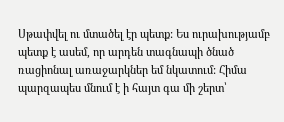Սթափվել ու մտածել էր պետք: Ես ուրախությամբ պետք է ասեմ, որ արդեն տագնապի ծնած ռացիոնալ առաջարկներ եմ նկատում: Հիմա պարզապես մնում է ի հայտ գա մի շերտ՝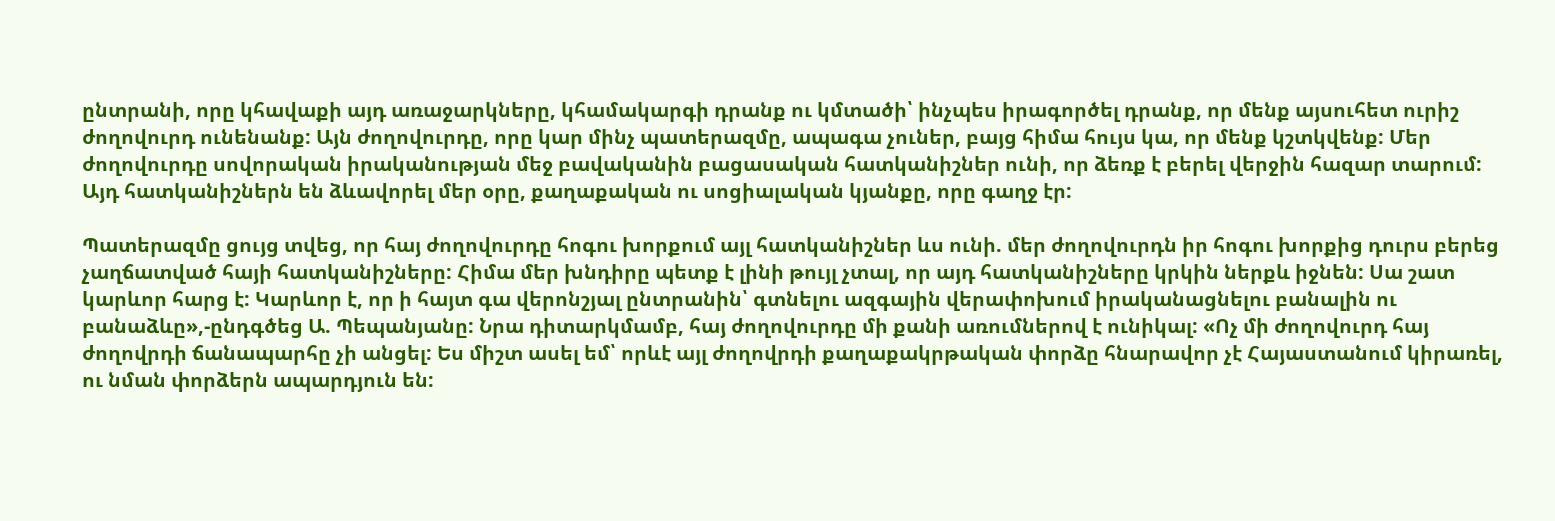ընտրանի, որը կհավաքի այդ առաջարկները, կհամակարգի դրանք ու կմտածի՝ ինչպես իրագործել դրանք, որ մենք այսուհետ ուրիշ ժողովուրդ ունենանք: Այն ժողովուրդը, որը կար մինչ պատերազմը, ապագա չուներ, բայց հիմա հույս կա, որ մենք կշտկվենք: Մեր ժողովուրդը սովորական իրականության մեջ բավականին բացասական հատկանիշներ ունի, որ ձեռք է բերել վերջին հազար տարում: Այդ հատկանիշներն են ձևավորել մեր օրը, քաղաքական ու սոցիալական կյանքը, որը գաղջ էր:

Պատերազմը ցույց տվեց, որ հայ ժողովուրդը հոգու խորքում այլ հատկանիշներ ևս ունի. մեր ժողովուրդն իր հոգու խորքից դուրս բերեց չաղճատված հայի հատկանիշները: Հիմա մեր խնդիրը պետք է լինի թույլ չտալ, որ այդ հատկանիշները կրկին ներքև իջնեն: Սա շատ կարևոր հարց է: Կարևոր է, որ ի հայտ գա վերոնշյալ ընտրանին՝ գտնելու ազգային վերափոխում իրականացնելու բանալին ու բանաձևը»,-ընդգծեց Ա. Պեպանյանը: Նրա դիտարկմամբ, հայ ժողովուրդը մի քանի առումներով է ունիկալ: «Ոչ մի ժողովուրդ հայ ժողովրդի ճանապարհը չի անցել: Ես միշտ ասել եմ՝ որևէ այլ ժողովրդի քաղաքակրթական փորձը հնարավոր չէ Հայաստանում կիրառել, ու նման փորձերն ապարդյուն են: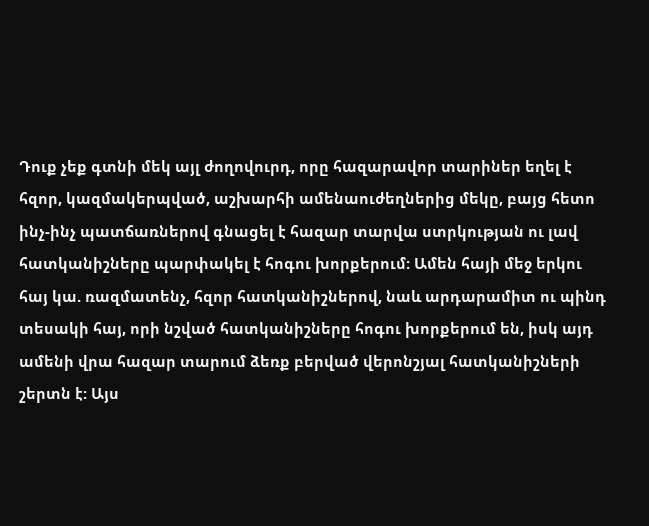Դուք չեք գտնի մեկ այլ ժողովուրդ, որը հազարավոր տարիներ եղել է հզոր, կազմակերպված, աշխարհի ամենաուժեղներից մեկը, բայց հետո ինչ-ինչ պատճառներով գնացել է հազար տարվա ստրկության ու լավ հատկանիշները պարփակել է հոգու խորքերում: Ամեն հայի մեջ երկու հայ կա. ռազմատենչ, հզոր հատկանիշներով, նաև արդարամիտ ու պինդ տեսակի հայ, որի նշված հատկանիշները հոգու խորքերում են, իսկ այդ ամենի վրա հազար տարում ձեռք բերված վերոնշյալ հատկանիշների շերտն է: Այս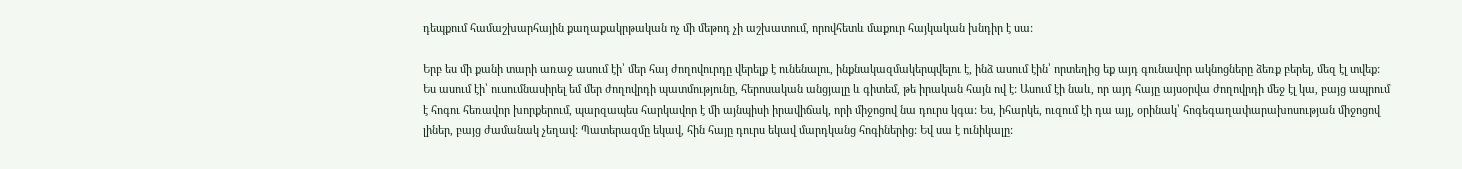դեպքում համաշխարհային քաղաքակրթական ոչ մի մեթոդ չի աշխատում, որովհետև մաքուր հայկական խնդիր է սա:

Երբ ես մի քանի տարի առաջ ասում էի՝ մեր հայ ժողովուրդը վերելք է ունենալու, ինքնակազմակերպվելու է, ինձ ասում էին՝ որտեղից եք այդ գունավոր ակնոցները ձեռք բերել, մեզ էլ տվեք: Ես ասում էի՝ ուսումնասիրել եմ մեր ժողովրդի պատմությունը, հերոսական անցյալը և գիտեմ, թե իրական հայն ով է: Ասում էի նաև, որ այդ հայը այսօրվա ժողովրդի մեջ էլ կա, բայց ապրում է հոգու հեռավոր խորքերում, պարզապես հարկավոր է մի այնպիսի իրավիճակ, որի միջոցով նա դուրս կգա: Ես, իհարկե, ուզում էի դա այլ, օրինակ՝ հոգեգաղափարախոսության միջոցով լիներ, բայց ժամանակ չեղավ: Պատերազմը եկավ, հին հայը դուրս եկավ մարդկանց հոգիներից: Եվ սա է ունիկալը: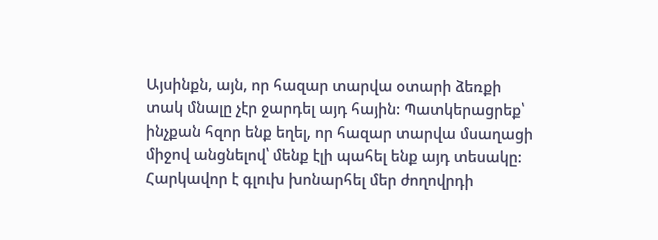Այսինքն, այն, որ հազար տարվա օտարի ձեռքի տակ մնալը չէր ջարդել այդ հային: Պատկերացրեք՝ ինչքան հզոր ենք եղել, որ հազար տարվա մսաղացի միջով անցնելով՝ մենք էլի պահել ենք այդ տեսակը: Հարկավոր է գլուխ խոնարհել մեր ժողովրդի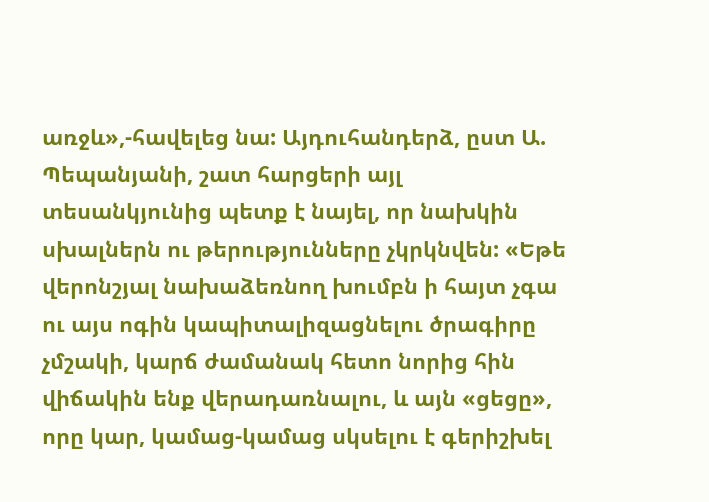առջև»,-հավելեց նա: Այդուհանդերձ, ըստ Ա. Պեպանյանի, շատ հարցերի այլ տեսանկյունից պետք է նայել, որ նախկին սխալներն ու թերությունները չկրկնվեն: «Եթե վերոնշյալ նախաձեռնող խումբն ի հայտ չգա ու այս ոգին կապիտալիզացնելու ծրագիրը չմշակի, կարճ ժամանակ հետո նորից հին վիճակին ենք վերադառնալու, և այն «ցեցը», որը կար, կամաց-կամաց սկսելու է գերիշխել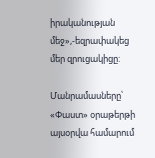իրականության մեջ»,-եզրափակեց մեր զրուցակիցը:

Մանրամասները՝ «Փաստ» օրաթերթի այսօրվա համարում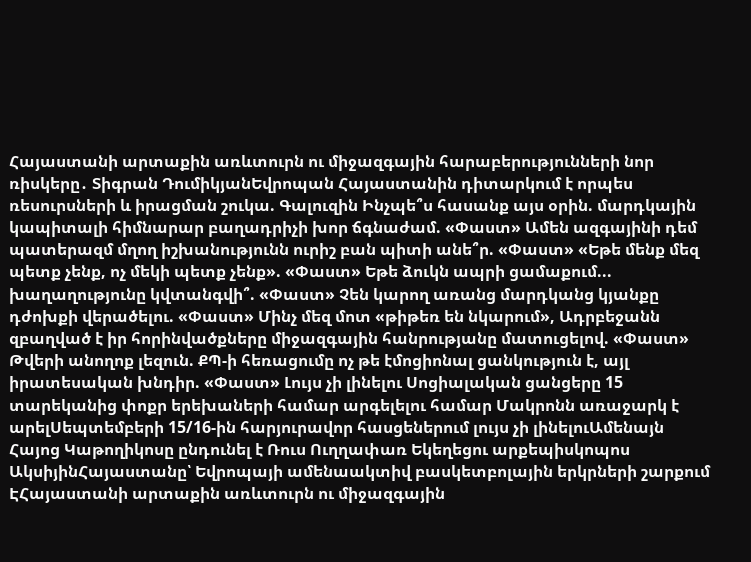Հայաստանի արտաքին առևտուրն ու միջազգային հարաբերությունների նոր ռիսկերը․ Տիգրան ԴումիկյանԵվրոպան Հայաստանին դիտարկում է որպես ռեսուրսների և իրացման շուկա. Գալուզին Ինչպե՞ս հասանք այս օրին. մարդկային կապիտալի հիմնարար բաղադրիչի խոր ճգնաժամ. «Փաստ» Ամեն ազգայինի դեմ պատերազմ մղող իշխանությունն ուրիշ բան պիտի անե՞ր. «Փաստ» «Եթե մենք մեզ պետք չենք, ոչ մեկի պետք չենք». «Փաստ» Եթե ձուկն ապրի ցամաքում... խաղաղությունը կվտանգվի՞. «Փաստ» Չեն կարող առանց մարդկանց կյանքը դժոխքի վերածելու. «Փաստ» Մինչ մեզ մոտ «թիթեռ են նկարում», Ադրբեջանն զբաղված է իր հորինվածքները միջազգային հանրությանը մատուցելով. «Փաստ» Թվերի անողոք լեզուն. ՔՊ-ի հեռացումը ոչ թե էմոցիոնալ ցանկություն է, այլ իրատեսական խնդիր. «Փաստ» Լույս չի լինելու Սոցիալական ցանցերը 15 տարեկանից փոքր երեխաների համար արգելելու համար Մակրոնն առաջարկ է արելՍեպտեմբերի 15/16-ին հարյուրավոր հասցեներում լույս չի լինելուԱմենայն Հայոց Կաթողիկոսը ընդունել է Ռուս Ուղղափառ Եկեղեցու արքեպիսկոպոս ԱկսիյինՀայաստանը՝ Եվրոպայի ամենաակտիվ բասկետբոլային երկրների շարքում ԷՀայաստանի արտաքին առևտուրն ու միջազգային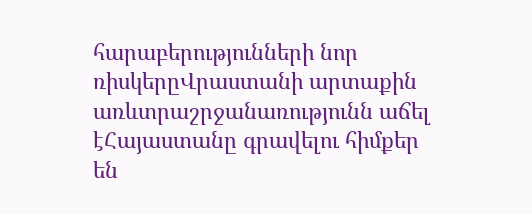հարաբերությունների նոր ռիսկերըՎրաստանի արտաքին առևտրաշրջանառությունն աճել էՀայաստանը գրավելու հիմքեր են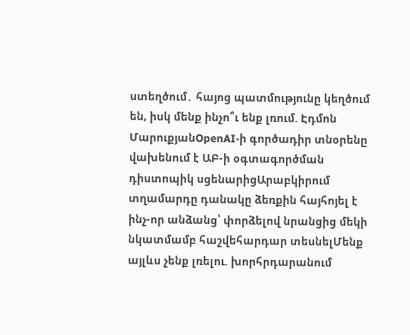ստեղծում․ հայոց պատմությունը կեղծում են, իսկ մենք ինչո՞ւ ենք լռում. Էդմոն ՄարուքյանOpenAI-ի գործադիր տնօրենը վախենում է ԱԲ-ի օգտագործման դիստոպիկ սցենարիցԱրաբկիրում տղամարդը դանակը ձեռքին հայհոյել է ինչ-որ անձանց՝ փորձելով նրանցից մեկի նկատմամբ հաշվեհարդար տեսնելՄենք այլևս չենք լռելու. խորհրդարանում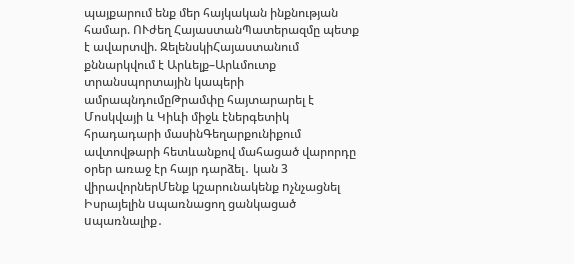պայքարում ենք մեր հայկական ինքնության համար. ՈՒժեղ ՀայաստանՊատերազմը պետք է ավարտվի. ԶելենսկիՀայաստանում քննարկվում է Արևելք–Արևմուտք տրանսպորտային կապերի ամրապնդումըԹրամփը հայտարարել է Մոսկվայի և Կիևի միջև էներգետիկ հրադադարի մասինԳեղարքունիքում ավտովթարի հետևանքով մահացած վարորդը օրեր առաջ էր հայր դարձել․ կան 3 վիրավորներՄենք կշարունակենք nչնչացնել Իսրայելին uպառնացող ցանկացած uպառնալիք․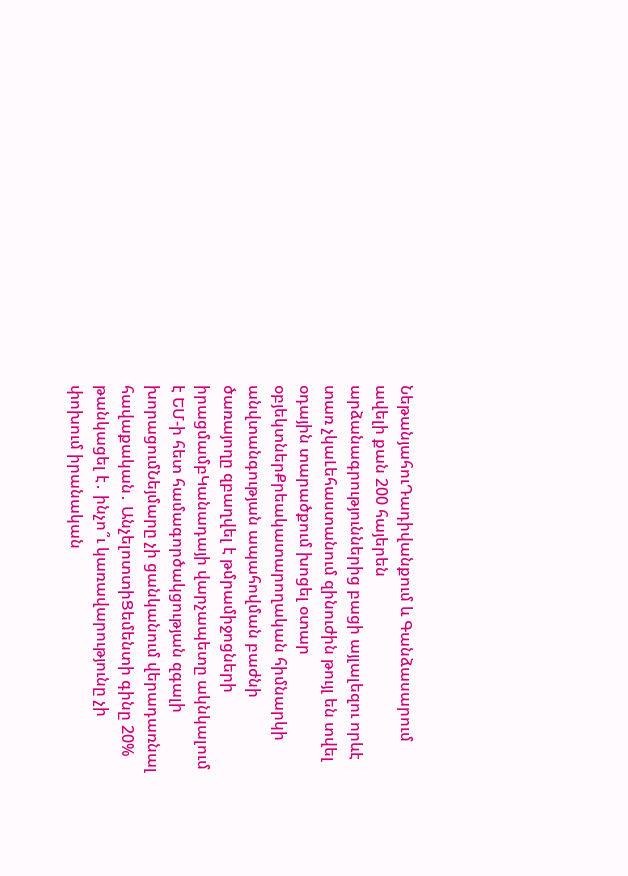ՆեթանյահուԴադիվանքում և Գանձասարում ավելի քան 200 հայերեն արձանագրություններից բացի այլալեզու որևէ տառ չկաԼեհաստանում զինուժին թույլ են տվել օդային տարածքում խոցել օտար օբյեկտներՔրեակատարողական հիմնարկի անվտանգության ապահովման բաժնի ծառայողը զբաղվել է թմրամիջոցների իրացմամբԿանադայի վարչապետը ակնկալում է ԵՄ-ի հետ համագործակցության զգալի խորացումՆեյմարը չի ցանկանում վերադառնալ հավաքական․ ԱնչելոտտիՑեմենտի գինը 20% թանկացել է․ ինչո՞ւ կառավարությունը չի փոխում իրանական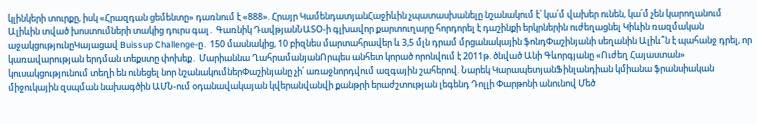կլինկերի տուրքը, իսկ «Հրազդան ցեմենտը» դառնում է «888». Հրայր ԿամենդատյանՀաջիևին չպատասխանելը նշանակում է՝ կա՛մ վախեր ունեն, կա՛մ չեն կարողանում Ալիևին տված խոստումների տակից դուրս գալ․ Գառնիկ ԴավթյանՆԱՏՕ-ի գլխավոր քարտուղարը հորդորել է դաշինքի երկրներին ուժեղացնել Կիևին ռազմական աջակցությունըԿայացավ Buissup Challenge-ը․ 150 մասնակից, 10 բիզնես մարտահրավեր և 3,5 մլն դրամ մրցանակային ֆոնդՓաշինյանի սեղանին Ալիև՞ն է պահանջ դրել, որ կառավարության երդման տեքստը փոխեք․ Մարիաննա ՂահրամանյանՈրպես անհետ կորած որոնվում է 2011թ. ծնված Անի Գևորգյանը «Ուժեղ Հայաստան» կուսակցությունում տեղի են ունեցել նոր նշանակումներՓաշինյանը չի՛ առաջնորդվում ազգային շահերով. Նարեկ ԿարապետյանՖինլանդիան կմիանա ֆրանսիական միջուկային զսպման նախագծին ԱՄՆ-ում օդանավակայան կվերանվանվի քանթրի երաժշտության լեգենդ Դոլլի Փարթոնի անունով Մեծ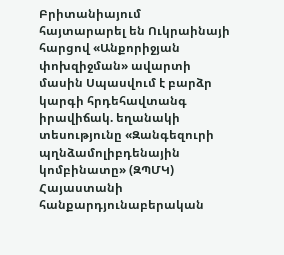Բրիտանիայում հայտարարել են Ուկրաինայի հարցով «Անքորիջյան փոխզիջման» ավարտի մասին Սպասվում է բարձր կարգի հրդեհավտանգ իրավիճակ. եղանակի տեսությունը «Զանգեզուրի պղնձամոլիբդենային կոմբինատը» (ԶՊՄԿ) Հայաստանի հանքարդյունաբերական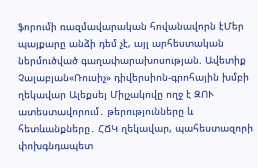ֆորումի ռազմավարական հովանավորն էՄեր պայքարը անձի դեմ չէ, այլ արհեստական ներմուծված գաղափարախոսության. Ավետիք Չալաբյան«Ռուսիչ» դիվերսիոն-գրոհային խմբի ղեկավար Ալեքսեյ Միլչակովը ողջ է ԶՈՒ ատեստավորում․ թերությունները և հետևանքները․ ՀՃԿ ղեկավար, պահեստազորի փոխգնդապետ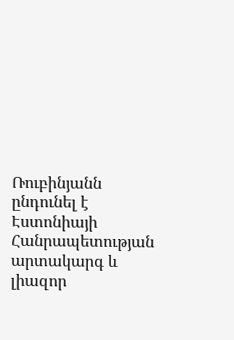Ռուբինյանն ընդունել է Էստոնիայի Հանրապետության արտակարգ և լիազոր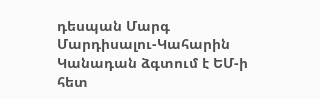դեսպան Մարգ Մարդիսալու-Կահարին Կանադան ձգտում է ԵՄ-ի հետ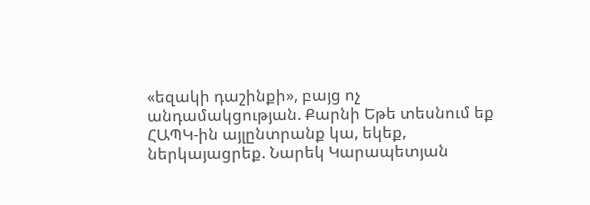«եզակի դաշինքի», բայց ոչ անդամակցության. Քարնի Եթե տեսնում եք ՀԱՊԿ-ին այլընտրանք կա, եկեք, ներկայացրեք. Նարեկ Կարապետյան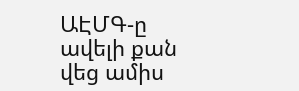ԱԷՄԳ-ը ավելի քան վեց ամիս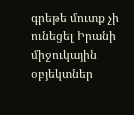գրեթե մուտք չի ունեցել Իրանի միջուկային օբյեկտներ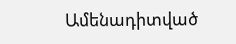Ամենադիտված